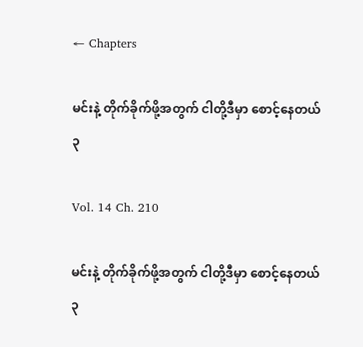← Chapters

မင်းနဲ့ တိုက်ခိုက်ဖို့အတွက် ငါတို့ဒီမှာ စောင့်နေတယ် ၃

Vol. 14 Ch. 210

မင်းနဲ့ တိုက်ခိုက်ဖို့အတွက် ငါတို့ဒီမှာ စောင့်နေတယ် ၃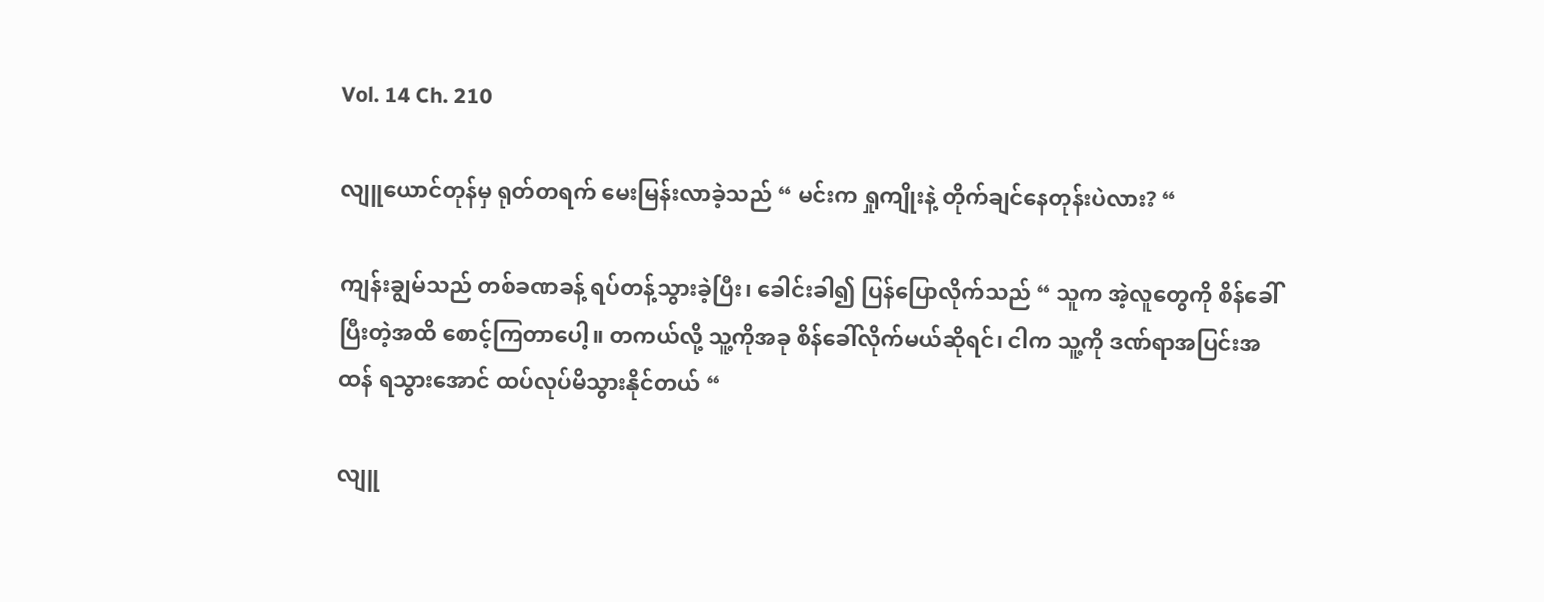Vol. 14 Ch. 210

လျူယောင်တုန်မှ ရုတ်တရက် မေးမြန်းလာခဲ့သည် “ မင်းက ရှုကျိုးနဲ့ တိုက်ချင်နေတုန်းပဲလား? “

ကျန်းချွမ်သည် တစ်ခဏခန့် ရပ်တန့်သွားခဲ့ပြီး၊ ခေါင်းခါ၍ ပြန်ပြောလိုက်သည် “ သူက အဲ့လူတွေကို စိန်ခေါ်ပြီးတဲ့အထိ စောင့်ကြတာပေါ့။ တကယ်လို့ သူ့ကိုအခု စိန်ခေါ်လိုက်မယ်ဆိုရင်၊ ငါက သူ့ကို ဒဏ်ရာအပြင်းအထန် ရသွားအောင် ထပ်လုပ်မိသွားနိုင်တယ် “

လျူ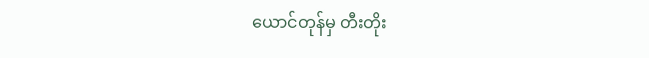ယောင်တုန်မှ တီးတိုး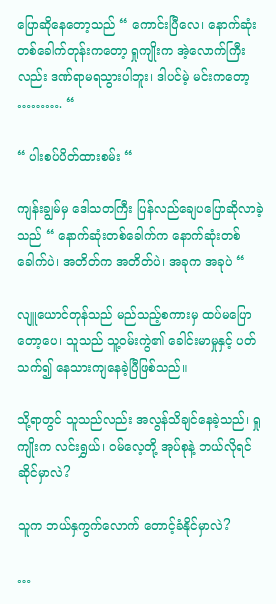ပြောဆိုနေတော့သည် “ ကောင်းပြီလေ၊ နောက်ဆုံးတစ်ခေါက်တုန်းကတော့ ရှုကျိုးက အဲ့လောက်ကြီးလည်း ဒဏ်ရာမရသွားပါဘူး၊ ဒါပင်မဲ့ မင်းကတော့ ………. “

“ ပါးစပ်ပိတ်ထားစမ်း “

ကျန်းချွမ်မှ ဒေါသတကြီး ပြန်လည်ချေပပြောဆိုလာခဲ့သည် “ နောက်ဆုံးတစ်ခေါက်က နောက်ဆုံးတစ်ခေါက်ပဲ၊ အတိတ်က အတိတ်ပဲ၊ အခုက အခုပဲ “

လျူယောင်တုန်သည် မည်သည့်စကားမှ ထပ်မပြောတော့ပေ၊ သူသည် သူ့ဝမ်းကွဲ၏ ခေါင်းမာမှုနှင့် ပတ်သက်၍ နေသားကျနေခဲ့ပြီဖြစ်သည်။

သို့ရာတွင် သူသည်လည်း အလွန်သိချင်နေခဲ့သည်၊ ရှုကျိုးက လင်းရွှယ်၊ ဝမ်လေ့တို့ အုပ်စုနဲ့ ဘယ်လိုရင်ဆိုင်မှာလဲ?

သူက ဘယ်နှကွက်လောက် တောင့်ခံနိုင်မှာလဲ?

…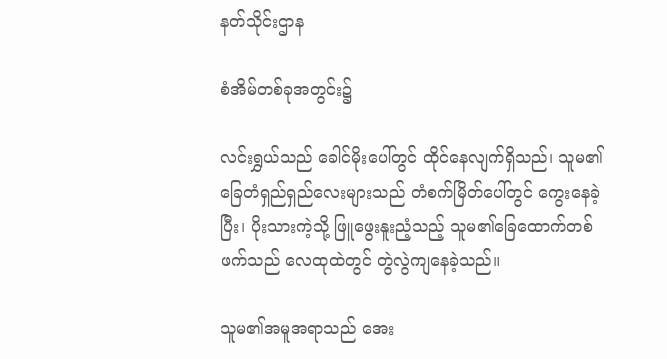နတ်သိုင်းဌာန

စံအိမ်တစ်ခုအတွင်း၌

လင်းရွှယ်သည် ခေါင်မိုးပေါ်တွင် ထိုင်နေလျက်ရှိသည်၊ သူမ၏ ခြေတံရှည်ရှည်လေးများသည် တံစက်မြိတ်ပေါ်တွင် ကွေးနေခဲ့ပြီး၊ ပိုးသားကဲ့သို့ ဖြူဖွေးနူးညံ့သည့် သူမ၏ခြေထောက်တစ်ဖက်သည် လေထုထဲတွင် တွဲလွဲကျနေခဲ့သည်။

သူမ၏အမူအရာသည် အေး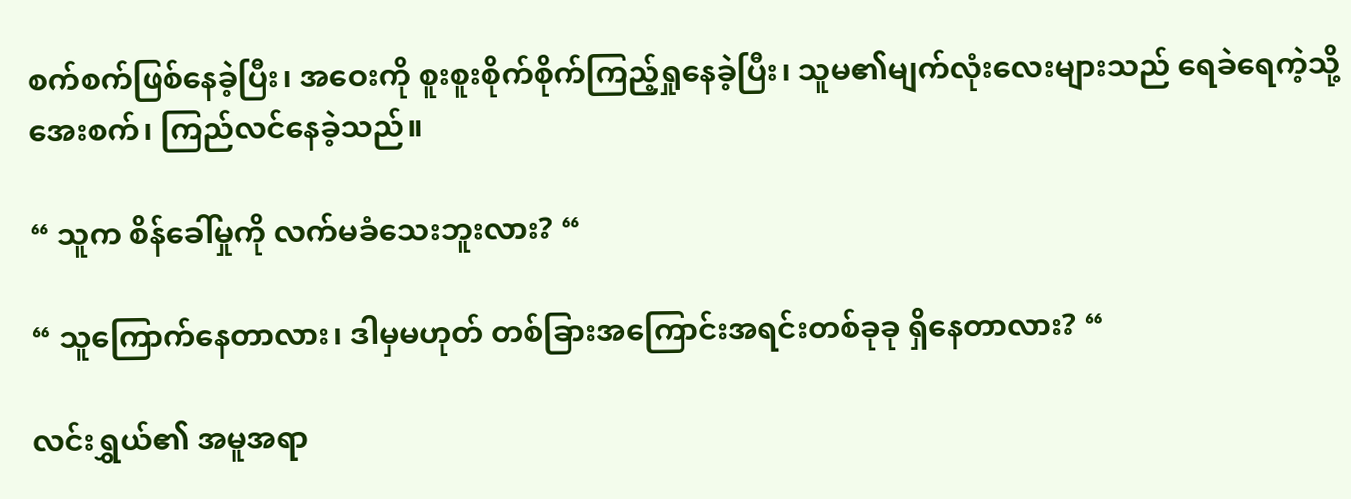စက်စက်ဖြစ်နေခဲ့ပြီး၊ အဝေးကို စူးစူးစိုက်စိုက်ကြည့်ရှုနေခဲ့ပြီး၊ သူမ၏မျက်လုံးလေးများသည် ရေခဲရေကဲ့သို့ အေးစက်၊ ကြည်လင်နေခဲ့သည်။

“ သူက စိန်ခေါ်မှုကို လက်မခံသေးဘူးလား? “

“ သူကြောက်နေတာလား၊ ဒါမှမဟုတ် တစ်ခြားအကြောင်းအရင်းတစ်ခုခု ရှိနေတာလား? “

လင်းရွှယ်၏ အမူအရာ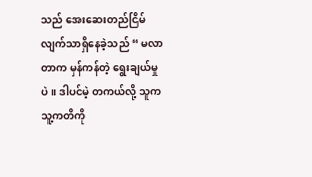သည် အေးဆေးတည်ငြိမ်လျက်သာရှိနေခဲ့သည် “ မလာတာက မှန်ကန်တဲ့ ရွေးချယ်မှုပဲ။ ဒါပင်မဲ့ တကယ်လို့ သူက သူ့ကတိကို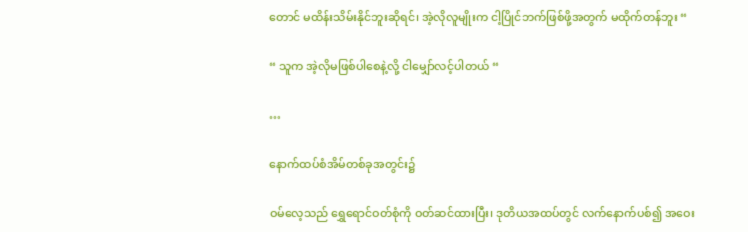တောင် မထိန်းသိမ်းနိုင်ဘူးဆိုရင်၊ အဲ့လိုလူမျိုးက ငါ့ပြိုင်ဘက်ဖြစ်ဖို့အတွက် မထိုက်တန်ဘူး “

“ သူက အဲ့လိုမဖြစ်ပါစေနဲ့လို့ ငါမျှော်လင့်ပါတယ် “

…

နောက်ထပ်စံအိမ်တစ်ခုအတွင်း၌

ဝမ်လေ့သည် ရွှေရောင်ဝတ်စုံကို ဝတ်ဆင်ထားပြီး၊ ဒုတိယအထပ်တွင် လက်နောက်ပစ်၍ အဝေး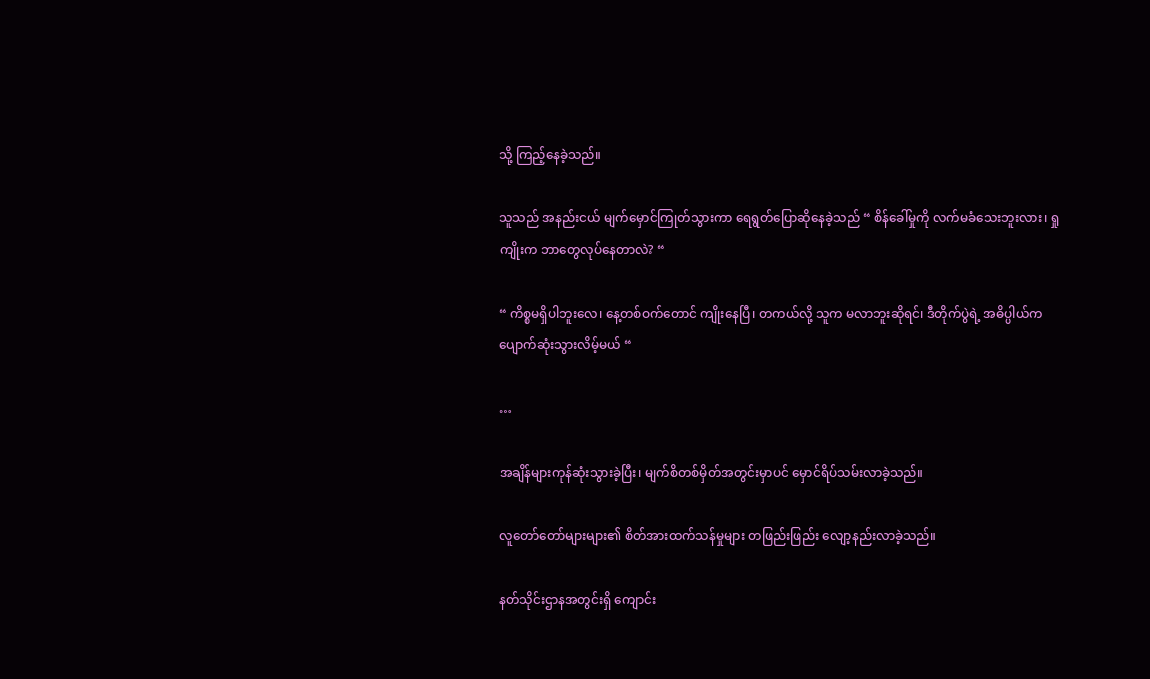သို့ ကြည့်နေခဲ့သည်။

သူသည် အနည်းငယ် မျက်မှောင်ကြုတ်သွားကာ ရေရွတ်ပြောဆိုနေခဲ့သည် “ စိန်ခေါ်မှုကို လက်မခံသေးဘူးလား၊ ရှုကျိုးက ဘာတွေလုပ်နေတာလဲ? “

“ ကိစ္စမရှိပါဘူးလေ၊ နေ့တစ်ဝက်တောင် ကျိုးနေပြီ၊ တကယ်လို့ သူက မလာဘူးဆိုရင်၊ ဒီတိုက်ပွဲရဲ့ အဓိပ္ပါယ်က ပျောက်ဆုံးသွားလိမ့်မယ် “

…

အချိန်များကုန်ဆုံးသွားခဲ့ပြီး၊ မျက်စိတစ်မှိတ်အတွင်းမှာပင် မှောင်ရိပ်သမ်းလာခဲ့သည်။

လူတော်တော်များများ၏ စိတ်အားထက်သန်မှုများ တဖြည်းဖြည်း လျော့နည်းလာခဲ့သည်။

နတ်သိုင်းဌာနအတွင်းရှိ ကျောင်း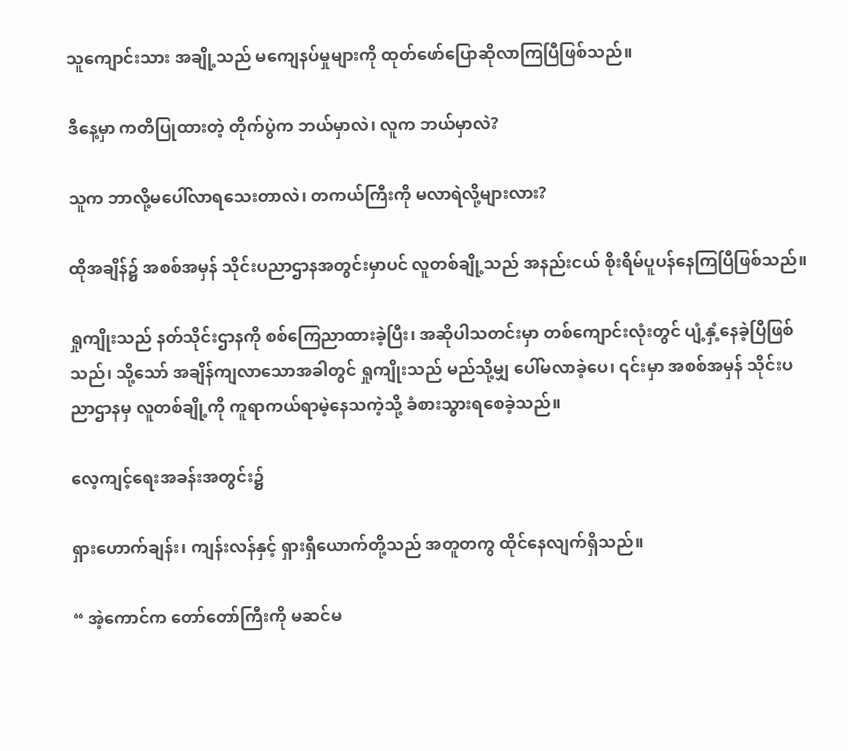သူကျောင်းသား အချို့သည် မကျေနပ်မှုများကို ထုတ်ဖော်ပြောဆိုလာကြပြီဖြစ်သည်။

ဒီနေ့မှာ ကတိပြုထားတဲ့ တိုက်ပွဲက ဘယ်မှာလဲ၊ လူက ဘယ်မှာလဲ?

သူက ဘာလို့မပေါ်လာရသေးတာလဲ၊ တကယ်ကြီးကို မလာရဲလို့များလား?

ထိုအချိန်၌ အစစ်အမှန် သိုင်းပညာဌာနအတွင်းမှာပင် လူတစ်ချို့သည် အနည်းငယ် စိုးရိမ်ပူပန်နေကြပြီဖြစ်သည်။

ရှုကျိုးသည် နတ်သိုင်းဌာနကို စစ်ကြေညာထားခဲ့ပြီး၊ အဆိုပါသတင်းမှာ တစ်ကျောင်းလုံးတွင် ပျံ့နှံ့နေခဲ့ပြီဖြစ်သည်၊ သို့သော် အချိန်ကျလာသောအခါတွင် ရှုကျိုးသည် မည်သို့မျှ ပေါ်မလာခဲ့ပေ၊ ၎င်းမှာ အစစ်အမှန် သိုင်းပညာဌာနမှ လူတစ်ချို့ကို ကူရာကယ်ရာမဲ့နေသကဲ့သို့ ခံစားသွားရစေခဲ့သည်။

လေ့ကျင့်ရေးအခန်းအတွင်း၌

ရှားဟောက်ချန်း၊ ကျန်းလန်နှင့် ရှားရှီယောက်တို့သည် အတူတကွ ထိုင်နေလျက်ရှိသည်။

“ အဲ့ကောင်က တော်တော်ကြီးကို မဆင်မ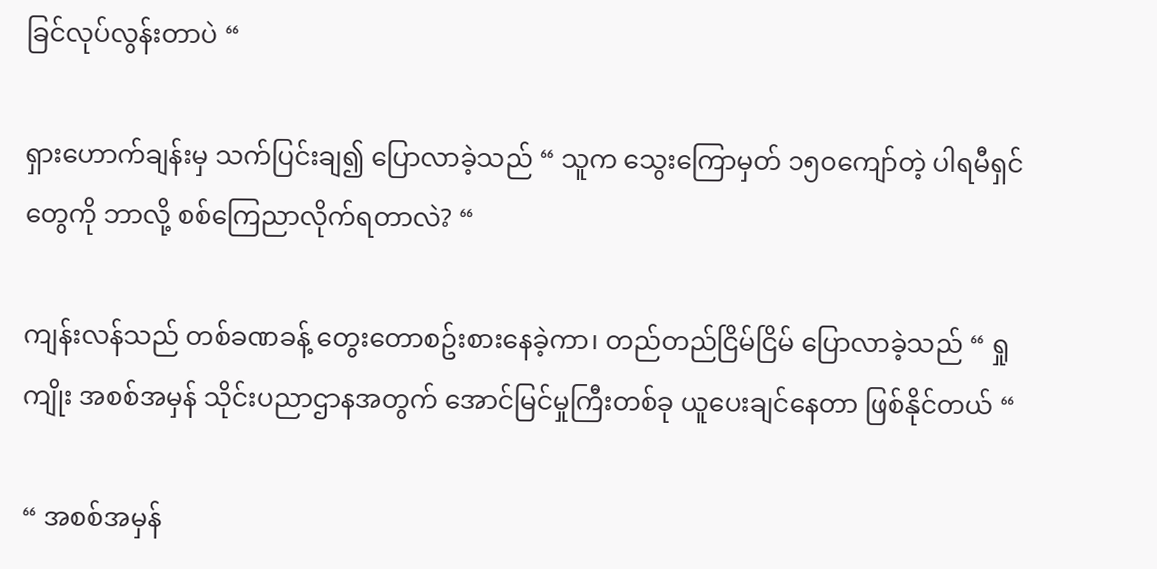ခြင်လုပ်လွန်းတာပဲ “

ရှားဟောက်ချန်းမှ သက်ပြင်းချ၍ ပြောလာခဲ့သည် “ သူက သွေးကြောမှတ် ၁၅၀ကျော်တဲ့ ပါရမီရှင်တွေကို ဘာလို့ စစ်ကြေညာလိုက်ရတာလဲ? “

ကျန်းလန်သည် တစ်ခဏခန့် တွေးတောစဥ်းစားနေခဲ့ကာ၊ တည်တည်ငြိမ်ငြိမ် ပြောလာခဲ့သည် “ ရှုကျိုး အစစ်အမှန် သိုင်းပညာဌာနအတွက် အောင်မြင်မှုကြီးတစ်ခု ယူပေးချင်နေတာ ဖြစ်နိုင်တယ် “

“ အစစ်အမှန်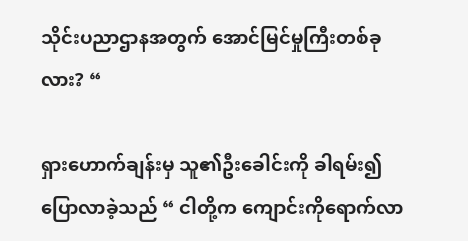သိုင်းပညာဌာနအတွက် အောင်မြင်မှုကြီးတစ်ခုလား? “

ရှားဟောက်ချန်းမှ သူ၏ဦးခေါင်းကို ခါရမ်း၍ ပြောလာခဲ့သည် “ ငါတို့က ကျောင်းကိုရောက်လာ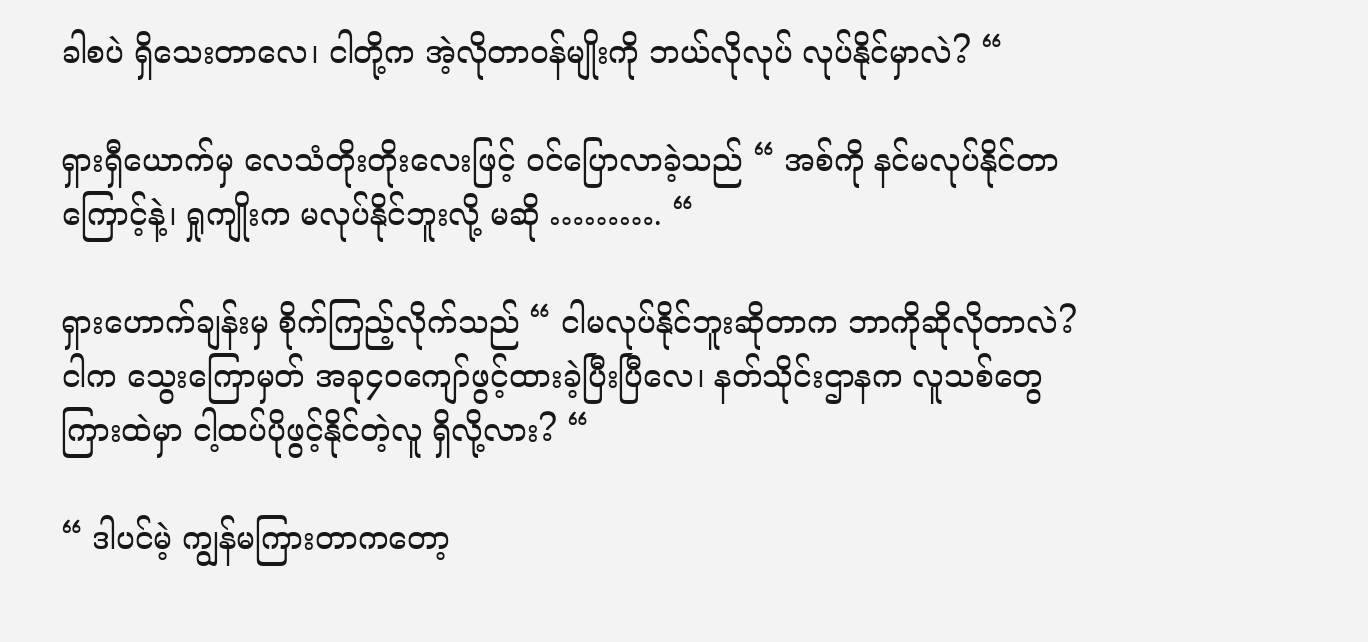ခါစပဲ ရှိသေးတာလေ၊ ငါတို့က အဲ့လိုတာဝန်မျိုးကို ဘယ်လိုလုပ် လုပ်နိုင်မှာလဲ? “

ရှားရှီယောက်မှ လေသံတိုးတိုးလေးဖြင့် ဝင်ပြောလာခဲ့သည် “ အစ်ကို နင်မလုပ်နိုင်တာကြောင့်နဲ့၊ ရှုကျိုးက မလုပ်နိုင်ဘူးလို့ မဆို ………. “

ရှားဟောက်ချန်းမှ စိုက်ကြည့်လိုက်သည် “ ငါမလုပ်နိုင်ဘူးဆိုတာက ဘာကိုဆိုလိုတာလဲ? ငါက သွေးကြောမှတ် အခု၄၀ကျော်ဖွင့်ထားခဲ့ပြီးပြီလေ၊ နတ်သိုင်းဌာနက လူသစ်တွေကြားထဲမှာ ငါ့ထပ်ပိုဖွင့်နိုင်တဲ့လူ ရှိလို့လား? “

“ ဒါပင်မဲ့ ကျွန်မကြားတာကတော့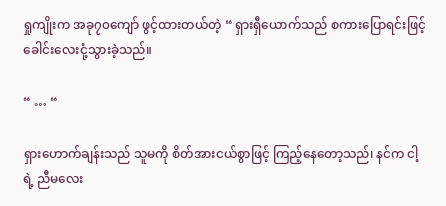ရှုကျိုးက အခု၇၀ကျော် ဖွင့်ထားတယ်တဲ့ “ ရှားရှီယောက်သည် စကားပြောရင်းဖြင့် ခေါင်းလေးငုံ့သွားခဲ့သည်။

“ … “

ရှားဟောက်ချန်းသည် သူမကို စိတ်အားငယ်စွာဖြင့် ကြည့်နေတော့သည်၊ နင်က ငါ့ရဲ့ ညီမလေး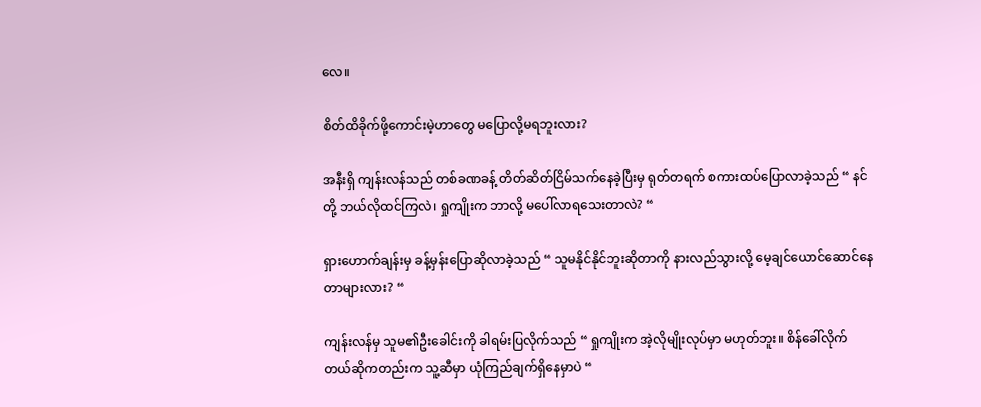လေ။

စိတ်ထိခိုက်ဖို့ကောင်းမဲ့ဟာတွေ မပြောလို့မရဘူးလား?

အနီးရှိ ကျန်းလန်သည် တစ်ခဏခန့် တိတ်ဆိတ်ငြိမ်သက်နေခဲ့ပြီးမှ ရုတ်တရက် စကားထပ်ပြောလာခဲ့သည် “ နင်တို့ ဘယ်လိုထင်ကြလဲ၊ ရှုကျိုးက ဘာလို့ မပေါ်လာရသေးတာလဲ? “

ရှားဟောက်ချန်းမှ ခန့်မှန်းပြောဆိုလာခဲ့သည် “ သူမနိုင်နိုင်ဘူးဆိုတာကို နားလည်သွားလို့ မေ့ချင်ယောင်ဆောင်နေတာများလား? “

ကျန်းလန်မှ သူမ၏ဦးခေါင်းကို ခါရမ်းပြလိုက်သည် “ ရှုကျိုးက အဲ့လိုမျိုးလုပ်မှာ မဟုတ်ဘူး။ စိန်ခေါ်လိုက်တယ်ဆိုကတည်းက သူ့ဆီမှာ ယုံကြည်ချက်ရှိနေမှာပဲ “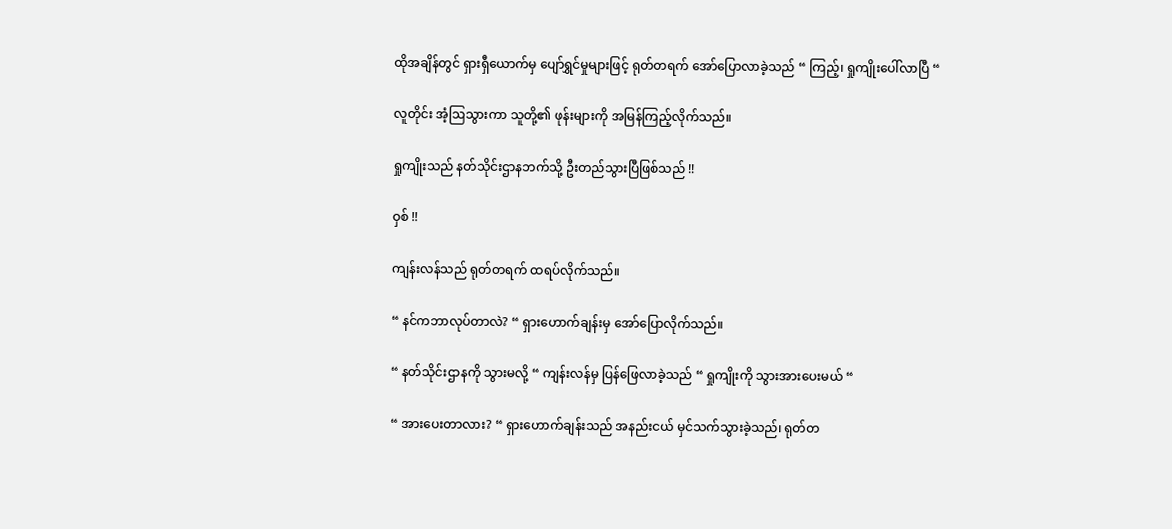ထိုအချိန်တွင် ရှားရှီယောက်မှ ပျော်ရွှင်မှုများဖြင့် ရုတ်တရက် အော်ပြောလာခဲ့သည် “ ကြည့်၊ ရှုကျိုးပေါ်လာပြီ “

လူတိုင်း အံ့ဩသွားကာ သူတို့၏ ဖုန်းများကို အမြန်ကြည့်လိုက်သည်။

ရှုကျိုးသည် နတ်သိုင်းဌာနဘက်သို့ ဦးတည်သွားပြီဖြစ်သည် !!

ဝှစ် !!

ကျန်းလန်သည် ရုတ်တရက် ထရပ်လိုက်သည်။

“ နင်ကဘာလုပ်တာလဲ? “ ရှားဟောက်ချန်းမှ အော်ပြောလိုက်သည်။

“ နတ်သိုင်းဌာနကို သွားမလို့ “ ကျန်းလန်မှ ပြန်ဖြေလာခဲ့သည် “ ရှုကျိုးကို သွားအားပေးမယ် “

“ အားပေးတာလား? “ ရှားဟောက်ချန်းသည် အနည်းငယ် မှင်သက်သွားခဲ့သည်၊ ရုတ်တ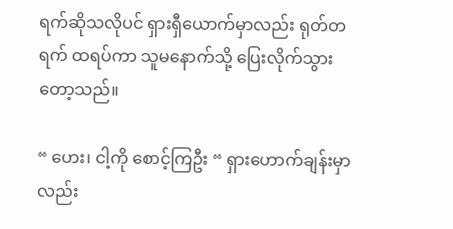ရက်ဆိုသလိုပင် ရှားရှီယောက်မှာလည်း ရုတ်တရက် ထရပ်ကာ သူမနောက်သို့ ပြေးလိုက်သွားတော့သည်။

“ ဟေး၊ ငါ့ကို စောင့်ကြဦး “ ရှားဟောက်ချန်းမှာလည်း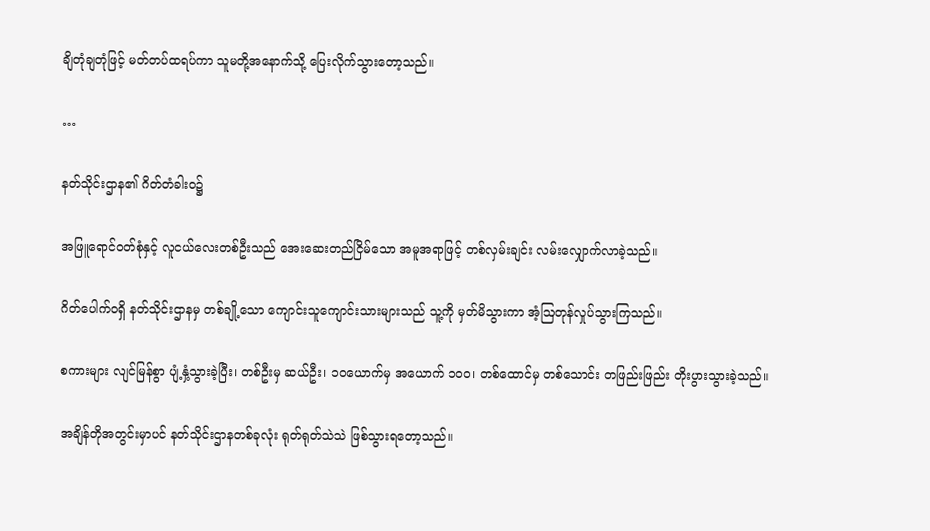ချိတုံချတုံဖြင့် မတ်တပ်ထရပ်ကာ သူမတို့အနောက်သို့ ပြေးလိုက်သွားတော့သည်။

…

နတ်သိုင်းဌာန၏ ဂိတ်တံခါးဝ၌

အဖြူရောင်ဝတ်စုံနှင့် လူငယ်လေးတစ်ဦးသည် အေးဆေးတည်ငြိမ်သော အမူအရာဖြင့် တစ်လှမ်းချင်း လမ်းလျှောက်လာခဲ့သည်။

ဂိတ်ပေါက်ဝရှိ နတ်သိုင်းဌာနမှ တစ်ချို့သော ကျောင်းသူကျောင်းသားများသည် သူ့ကို မှတ်မိသွားကာ အံ့ဩတုန်လှုပ်သွားကြသည်။

စကားများ လျင်မြန်စွာ ပျံ့နှံ့သွားခဲ့ပြီး၊ တစ်ဦးမှ ဆယ်ဦး၊ ၁၀ယောက်မှ အယောက် ၁၀၀၊ တစ်ထောင်မှ တစ်သောင်း တဖြည်းဖြည်း တိုးပွားသွားခဲ့သည်။

အချိန်တိုအတွင်းမှာပင် နတ်သိုင်းဌာနတစ်ခုလုံး ရုတ်ရုတ်သဲသဲ ဖြစ်သွားရတော့သည်။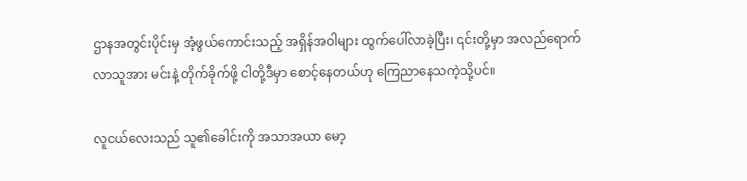ဌာနအတွင်းပိုင်းမှ အံ့ဖွယ်ကောင်းသည့် အရှိန်အဝါများ ထွက်ပေါ်လာခဲ့ပြီး၊ ၎င်းတို့မှာ အလည်ရောက်လာသူအား မင်းနဲ့ တိုက်ခိုက်ဖို့ ငါတို့ဒီမှာ စောင့်နေတယ်ဟု ကြေညာနေသကဲ့သို့ပင်။

လူငယ်လေးသည် သူ၏ခေါင်းကို အသာအယာ မော့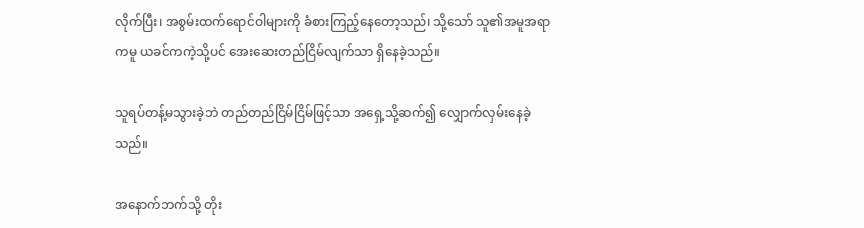လိုက်ပြီး၊ အစွမ်းထက်ရောင်ဝါများကို ခံစားကြည့်နေတော့သည်၊ သို့သော် သူ၏အမူအရာကမူ ယခင်ကကဲ့သို့ပင် အေးဆေးတည်ငြိမ်လျက်သာ ရှိနေခဲ့သည်။

သူရပ်တန့်မသွားခဲ့ဘဲ တည်တည်ငြိမ်ငြိမ်ဖြင့်သာ အရှေ့သို့ဆက်၍ လျှောက်လှမ်းနေခဲ့သည်။

အနောက်ဘက်သို့ တိုး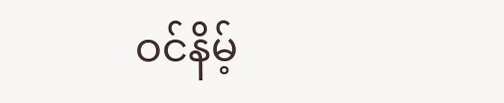ဝင်နိမ့်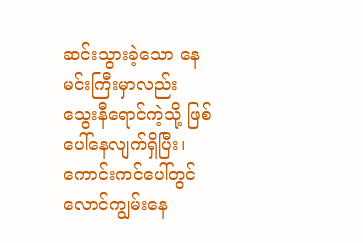ဆင်းသွားခဲ့သော နေမင်းကြီးမှာလည်း သွေးနီရောင်ကဲ့သို့ ဖြစ်ပေါ်နေလျက်ရှိပြီး၊ ကောင်းကင်ပေါ်တွင် လောင်ကျွမ်းနေ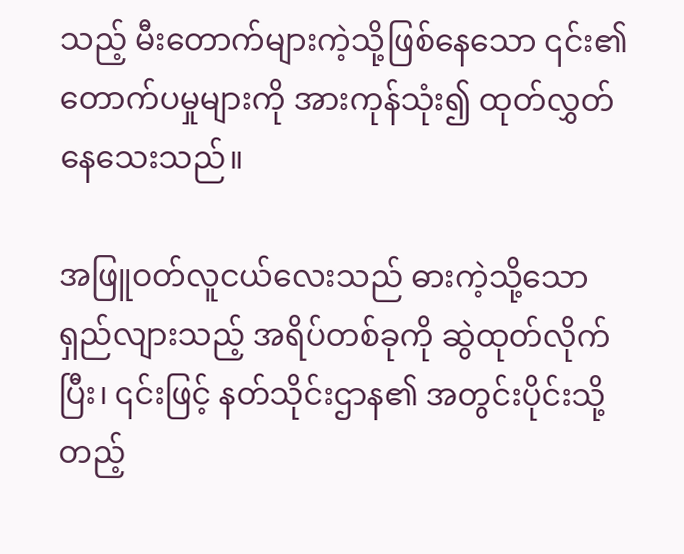သည့် မီးတောက်များကဲ့သို့ဖြစ်နေသော ၎င်း၏ တောက်ပမှုများကို အားကုန်သုံး၍ ထုတ်လွှတ်နေသေးသည်။

အဖြူဝတ်လူငယ်လေးသည် ဓားကဲ့သို့သော ရှည်လျားသည့် အရိပ်တစ်ခုကို ဆွဲထုတ်လိုက်ပြီး၊ ၎င်းဖြင့် နတ်သိုင်းဌာန၏ အတွင်းပိုင်းသို့ တည့်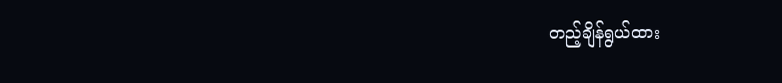တည့်ချိန်ရွယ်ထား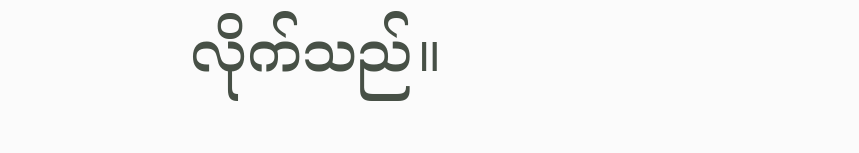လိုက်သည်။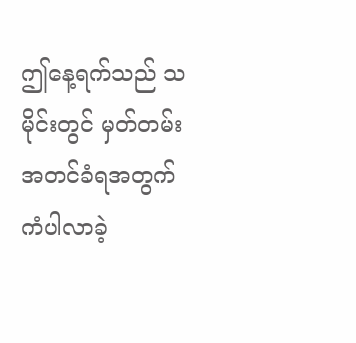ဤနေ့ရက်သည် သမိုင်းတွင် မှတ်တမ်းအတင်ခံရအတွက် ကံပါလာခဲ့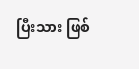ပြီးသား ဖြစ်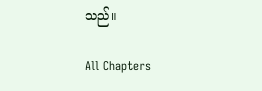သည်။

All Chapters